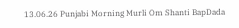13.06.26 Punjabi Morning Murli Om Shanti BapDada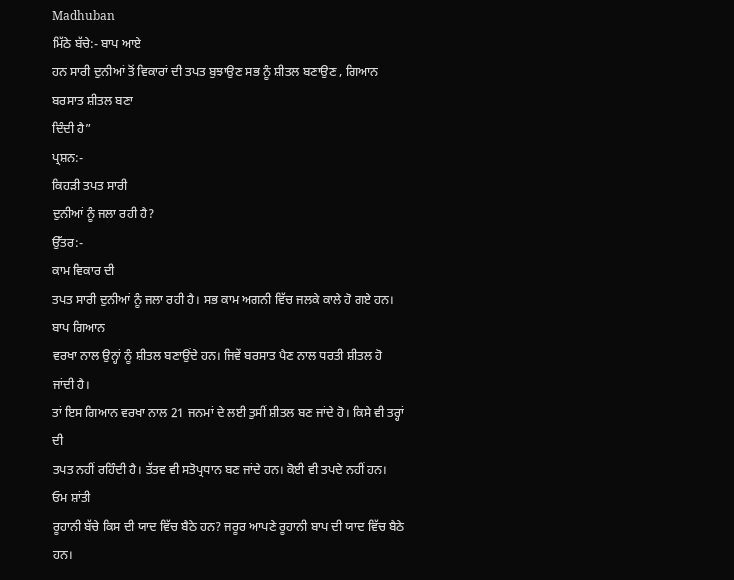Madhuban
ਮਿੱਠੇ ਬੱਚੇ:- ਬਾਪ ਆਏ
ਹਨ ਸਾਰੀ ਦੁਨੀਆਂ ਤੋਂ ਵਿਕਾਰਾਂ ਦੀ ਤਪਤ ਬੁਝਾਉਣ ਸਭ ਨੂੰ ਸ਼ੀਤਲ ਬਣਾਉਣ , ਗਿਆਨ ਬਰਸਾਤ ਸ਼ੀਤਲ ਬਣਾ
ਦਿੰਦੀ ਹੈ”
ਪ੍ਰਸ਼ਨ:-
ਕਿਹੜੀ ਤਪਤ ਸਾਰੀ
ਦੁਨੀਆਂ ਨੂੰ ਜਲਾ ਰਹੀ ਹੈ?
ਉੱਤਰ:-
ਕਾਮ ਵਿਕਾਰ ਦੀ
ਤਪਤ ਸਾਰੀ ਦੁਨੀਆਂ ਨੂੰ ਜਲਾ ਰਹੀ ਹੈ। ਸਭ ਕਾਮ ਅਗਨੀ ਵਿੱਚ ਜਲਕੇ ਕਾਲੇ ਹੋ ਗਏ ਹਨ। ਬਾਪ ਗਿਆਨ
ਵਰਖਾ ਨਾਲ ਉਨ੍ਹਾਂ ਨੂੰ ਸ਼ੀਤਲ ਬਣਾਉਂਦੇ ਹਨ। ਜਿਵੇਂ ਬਰਸਾਤ ਪੈਣ ਨਾਲ ਧਰਤੀ ਸ਼ੀਤਲ ਹੋ ਜਾਂਦੀ ਹੈ।
ਤਾਂ ਇਸ ਗਿਆਨ ਵਰਖਾ ਨਾਲ 21 ਜਨਮਾਂ ਦੇ ਲਈ ਤੁਸੀਂ ਸ਼ੀਤਲ ਬਣ ਜਾਂਦੇ ਹੋ। ਕਿਸੇ ਵੀ ਤਰ੍ਹਾਂ ਦੀ
ਤਪਤ ਨਹੀਂ ਰਹਿੰਦੀ ਹੈ। ਤੱਤਵ ਵੀ ਸਤੋਪ੍ਰਧਾਨ ਬਣ ਜਾਂਦੇ ਹਨ। ਕੋਈ ਵੀ ਤਪਦੇ ਨਹੀਂ ਹਨ।
ਓਮ ਸ਼ਾਂਤੀ
ਰੂਹਾਨੀ ਬੱਚੇ ਕਿਸ ਦੀ ਯਾਦ ਵਿੱਚ ਬੈਠੇ ਹਨ? ਜਰੂਰ ਆਪਣੇ ਰੂਹਾਨੀ ਬਾਪ ਦੀ ਯਾਦ ਵਿੱਚ ਬੈਠੇ ਹਨ।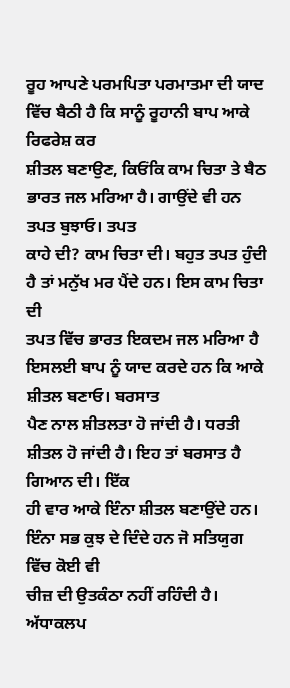ਰੂਹ ਆਪਣੇ ਪਰਮਪਿਤਾ ਪਰਮਾਤਮਾ ਦੀ ਯਾਦ ਵਿੱਚ ਬੈਠੀ ਹੈ ਕਿ ਸਾਨੂੰ ਰੂਹਾਨੀ ਬਾਪ ਆਕੇ ਰਿਫਰੇਸ਼ ਕਰ
ਸ਼ੀਤਲ ਬਣਾਉਣ, ਕਿਓਂਕਿ ਕਾਮ ਚਿਤਾ ਤੇ ਬੈਠ ਭਾਰਤ ਜਲ ਮਰਿਆ ਹੈ। ਗਾਉਂਦੇ ਵੀ ਹਨ ਤਪਤ ਬੁਝਾਓ। ਤਪਤ
ਕਾਹੇ ਦੀ? ਕਾਮ ਚਿਤਾ ਦੀ। ਬਹੁਤ ਤਪਤ ਹੁੰਦੀ ਹੈ ਤਾਂ ਮਨੁੱਖ ਮਰ ਪੈਂਦੇ ਹਨ। ਇਸ ਕਾਮ ਚਿਤਾ ਦੀ
ਤਪਤ ਵਿੱਚ ਭਾਰਤ ਇਕਦਮ ਜਲ ਮਰਿਆ ਹੈ ਇਸਲਈ ਬਾਪ ਨੂੰ ਯਾਦ ਕਰਦੇ ਹਨ ਕਿ ਆਕੇ ਸ਼ੀਤਲ ਬਣਾਓ। ਬਰਸਾਤ
ਪੈਣ ਨਾਲ ਸ਼ੀਤਲਤਾ ਹੋ ਜਾਂਦੀ ਹੈ। ਧਰਤੀ ਸ਼ੀਤਲ ਹੋ ਜਾਂਦੀ ਹੈ। ਇਹ ਤਾਂ ਬਰਸਾਤ ਹੈ ਗਿਆਨ ਦੀ। ਇੱਕ
ਹੀ ਵਾਰ ਆਕੇ ਇੰਨਾ ਸ਼ੀਤਲ ਬਣਾਉਂਦੇ ਹਨ। ਇੰਨਾ ਸਭ ਕੁਝ ਦੇ ਦਿੰਦੇ ਹਨ ਜੋ ਸਤਿਯੁਗ ਵਿੱਚ ਕੋਈ ਵੀ
ਚੀਜ਼ ਦੀ ਉਤਕੰਠਾ ਨਹੀਂ ਰਹਿੰਦੀ ਹੈ। ਅੱਧਾਕਲਪ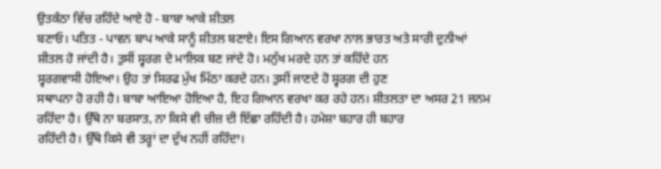ਉਤਕੰਠਾ ਵਿੱਚ ਰਹਿੰਦੇ ਆਏ ਹੋ - ਬਾਬਾ ਆਕੇ ਸ਼ੀਤਲ
ਬਣਾਓ। ਪਤਿਤ - ਪਾਵਨ ਬਾਪ ਆਕੇ ਸਾਨੂੰ ਸ਼ੀਤਲ ਬਣਾਏ। ਇਸ ਗਿਆਨ ਵਰਖਾ ਨਾਲ ਭਾਰਤ ਅਤੇ ਸਾਰੀ ਦੁਨੀਆਂ
ਸ਼ੀਤਲ ਹੋ ਜਾਂਦੀ ਹੈ। ਤੁਸੀਂ ਸ੍ਵਰਗ ਦੇ ਮਾਲਿਕ ਬਣ ਜਾਂਦੇ ਹੋ। ਮਨੁੱਖ ਮਰਦੇ ਹਨ ਤਾਂ ਕਹਿੰਦੇ ਹਨ
ਸ੍ਵਰਗਵਾਸੀ ਹੋਇਆ। ਉਹ ਤਾਂ ਸਿਰਫ ਮੁੱਖ ਮਿੱਠਾ ਕਰਦੇ ਹਨ। ਤੁਸੀਂ ਜਾਣਦੇ ਹੋ ਸ੍ਵਰਗ ਦੀ ਹੁਣ
ਸਥਾਪਨਾ ਹੋ ਰਹੀ ਹੈ। ਬਾਬਾ ਆਇਆ ਹੋਇਆ ਹੈ, ਇਹ ਗਿਆਨ ਵਰਖਾ ਕਰ ਰਹੇ ਹਨ। ਸ਼ੀਤਲਤਾ ਦਾ ਅਸਰ 21 ਜਨਮ
ਰਹਿੰਦਾ ਹੈ। ਉੱਥੇ ਨਾ ਬਰਸਾਤ, ਨਾ ਕਿਸੇ ਵੀ ਚੀਜ਼ ਦੀ ਇੱਛਾ ਰਹਿੰਦੀ ਹੈ। ਹਮੇਸ਼ਾ ਬਹਾਰ ਹੀ ਬਹਾਰ
ਰਹਿੰਦੀ ਹੈ। ਉੱਥੇ ਕਿਸੇ ਵੀ ਤਰ੍ਹਾਂ ਦਾ ਦੁੱਖ ਨਹੀਂ ਰਹਿੰਦਾ।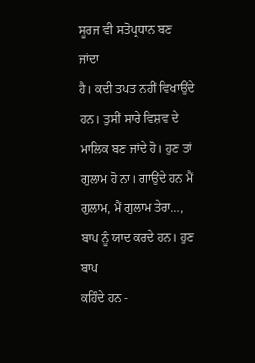ਸੂਰਜ ਵੀ ਸਤੋਪ੍ਰਧਾਨ ਬਣ ਜਾਂਦਾ
ਹੈ। ਕਦੀ ਤਪਤ ਨਹੀਂ ਵਿਖਾਉਂਦੇ ਹਨ। ਤੁਸੀਂ ਸਾਰੇ ਵਿਸ਼ਵ ਦੇ ਮਾਲਿਕ ਬਣ ਜਾਂਦੇ ਹੋ। ਹੁਣ ਤਾਂ
ਗੁਲਾਮ ਹੋ ਨਾ। ਗਾਉਂਦੇ ਹਨ ਮੈਂ ਗੁਲਾਮ, ਮੈਂ ਗੁਲਾਮ ਤੇਰਾ…, ਬਾਪ ਨੂੰ ਯਾਦ ਕਰਦੇ ਹਨ। ਹੁਣ ਬਾਪ
ਕਹਿੰਦੇ ਹਨ -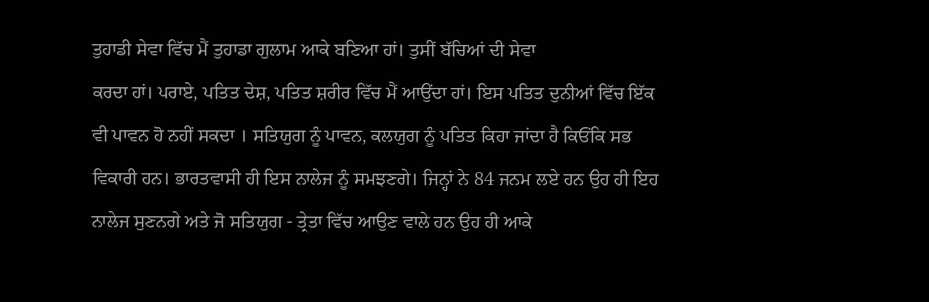ਤੁਹਾਡੀ ਸੇਵਾ ਵਿੱਚ ਮੈਂ ਤੁਹਾਡਾ ਗੁਲਾਮ ਆਕੇ ਬਣਿਆ ਹਾਂ। ਤੁਸੀਂ ਬੱਚਿਆਂ ਦੀ ਸੇਵਾ
ਕਰਦਾ ਹਾਂ। ਪਰਾਏ, ਪਤਿਤ ਦੇਸ਼, ਪਤਿਤ ਸ਼ਰੀਰ ਵਿੱਚ ਮੈਂ ਆਉਂਦਾ ਹਾਂ। ਇਸ ਪਤਿਤ ਦੁਨੀਆਂ ਵਿੱਚ ਇੱਕ
ਵੀ ਪਾਵਨ ਹੋ ਨਹੀਂ ਸਕਦਾ । ਸਤਿਯੁਗ ਨੂੰ ਪਾਵਨ, ਕਲਯੁਗ ਨੂੰ ਪਤਿਤ ਕਿਹਾ ਜਾਂਦਾ ਹੈ ਕਿਓਂਕਿ ਸਭ
ਵਿਕਾਰੀ ਹਨ। ਭਾਰਤਵਾਸੀ ਹੀ ਇਸ ਨਾਲੇਜ ਨੂੰ ਸਮਝਣਗੇ। ਜਿਨ੍ਹਾਂ ਨੇ 84 ਜਨਮ ਲਏ ਹਨ ਉਹ ਹੀ ਇਹ
ਨਾਲੇਜ ਸੁਣਨਗੇ ਅਤੇ ਜੋ ਸਤਿਯੁਗ - ਤ੍ਰੇਤਾ ਵਿੱਚ ਆਉਣ ਵਾਲੇ ਹਨ ਉਹ ਹੀ ਆਕੇ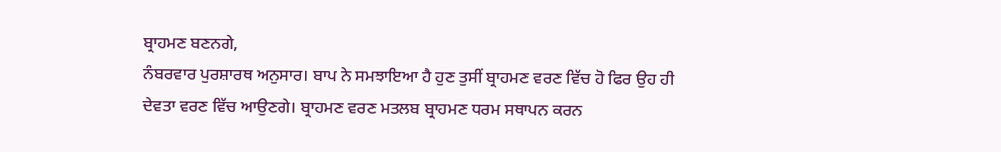ਬ੍ਰਾਹਮਣ ਬਣਨਗੇ,
ਨੰਬਰਵਾਰ ਪੁਰਸ਼ਾਰਥ ਅਨੁਸਾਰ। ਬਾਪ ਨੇ ਸਮਝਾਇਆ ਹੈ ਹੁਣ ਤੁਸੀਂ ਬ੍ਰਾਹਮਣ ਵਰਣ ਵਿੱਚ ਹੋ ਫਿਰ ਉਹ ਹੀ
ਦੇਵਤਾ ਵਰਣ ਵਿੱਚ ਆਉਣਗੇ। ਬ੍ਰਾਹਮਣ ਵਰਣ ਮਤਲਬ ਬ੍ਰਾਹਮਣ ਧਰਮ ਸਥਾਪਨ ਕਰਨ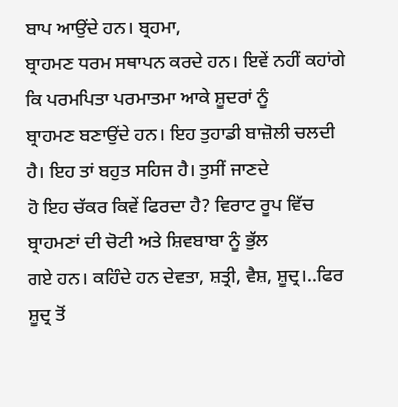ਬਾਪ ਆਉਂਦੇ ਹਨ। ਬ੍ਰਹਮਾ,
ਬ੍ਰਾਹਮਣ ਧਰਮ ਸਥਾਪਨ ਕਰਦੇ ਹਨ। ਇਵੇਂ ਨਹੀਂ ਕਹਾਂਗੇ ਕਿ ਪਰਮਪਿਤਾ ਪਰਮਾਤਮਾ ਆਕੇ ਸ਼ੂਦਰਾਂ ਨੂੰ
ਬ੍ਰਾਹਮਣ ਬਣਾਉਂਦੇ ਹਨ। ਇਹ ਤੁਹਾਡੀ ਬਾਜ਼ੋਲੀ ਚਲਦੀ ਹੈ। ਇਹ ਤਾਂ ਬਹੁਤ ਸਹਿਜ ਹੈ। ਤੁਸੀਂ ਜਾਣਦੇ
ਹੋ ਇਹ ਚੱਕਰ ਕਿਵੇਂ ਫਿਰਦਾ ਹੈ? ਵਿਰਾਟ ਰੂਪ ਵਿੱਚ ਬ੍ਰਾਹਮਣਾਂ ਦੀ ਚੋਟੀ ਅਤੇ ਸ਼ਿਵਬਾਬਾ ਨੂੰ ਭੁੱਲ
ਗਏ ਹਨ। ਕਹਿੰਦੇ ਹਨ ਦੇਵਤਾ, ਸ਼ਤ੍ਰੀ, ਵੈਸ਼, ਸ਼ੂਦ੍ਰ।..ਫਿਰ ਸ਼ੂਦ੍ਰ ਤੋਂ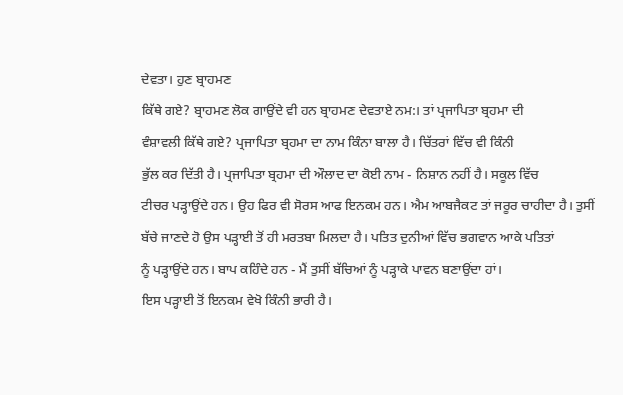ਦੇਵਤਾ। ਹੁਣ ਬ੍ਰਾਹਮਣ
ਕਿੱਥੇ ਗਏ? ਬ੍ਰਾਹਮਣ ਲੋਕ ਗਾਉਂਦੇ ਵੀ ਹਨ ਬ੍ਰਾਹਮਣ ਦੇਵਤਾਏ ਨਮ:। ਤਾਂ ਪ੍ਰਜਾਪਿਤਾ ਬ੍ਰਹਮਾ ਦੀ
ਵੰਸ਼ਾਵਲੀ ਕਿੱਥੇ ਗਏ? ਪ੍ਰਜਾਪਿਤਾ ਬ੍ਰਹਮਾ ਦਾ ਨਾਮ ਕਿੰਨਾ ਬਾਲਾ ਹੈ। ਚਿੱਤਰਾਂ ਵਿੱਚ ਵੀ ਕਿੰਨੀ
ਭੁੱਲ ਕਰ ਦਿੱਤੀ ਹੈ। ਪ੍ਰਜਾਪਿਤਾ ਬ੍ਰਹਮਾ ਦੀ ਔਲਾਦ ਦਾ ਕੋਈ ਨਾਮ - ਨਿਸ਼ਾਨ ਨਹੀਂ ਹੈ। ਸਕੂਲ ਵਿੱਚ
ਟੀਚਰ ਪੜ੍ਹਾਉਂਦੇ ਹਨ। ਉਹ ਫਿਰ ਵੀ ਸੋਰਸ ਆਫ ਇਨਕਮ ਹਨ। ਐਮ ਆਬਜੈਕਟ ਤਾਂ ਜਰੂਰ ਚਾਹੀਦਾ ਹੈ। ਤੁਸੀਂ
ਬੱਚੇ ਜਾਣਦੇ ਹੋ ਉਸ ਪੜ੍ਹਾਈ ਤੋਂ ਹੀ ਮਰਤਬਾ ਮਿਲਦਾ ਹੈ। ਪਤਿਤ ਦੁਨੀਆਂ ਵਿੱਚ ਭਗਵਾਨ ਆਕੇ ਪਤਿਤਾਂ
ਨੂੰ ਪੜ੍ਹਾਉਂਦੇ ਹਨ। ਬਾਪ ਕਹਿੰਦੇ ਹਨ - ਮੈਂ ਤੁਸੀਂ ਬੱਚਿਆਂ ਨੂੰ ਪੜ੍ਹਾਕੇ ਪਾਵਨ ਬਣਾਉਂਦਾ ਹਾਂ।
ਇਸ ਪੜ੍ਹਾਈ ਤੋਂ ਇਨਕਮ ਵੇਖੋ ਕਿੰਨੀ ਭਾਰੀ ਹੈ।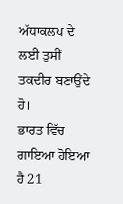ਅੱਧਾਕਲਪ ਦੇ ਲਈ ਤੁਸੀਂ ਤਕਦੀਰ ਬਣਾਉਂਦੇ ਹੋ।
ਭਾਰਤ ਵਿੱਚ ਗਾਇਆ ਹੋਇਆ ਹੈ 21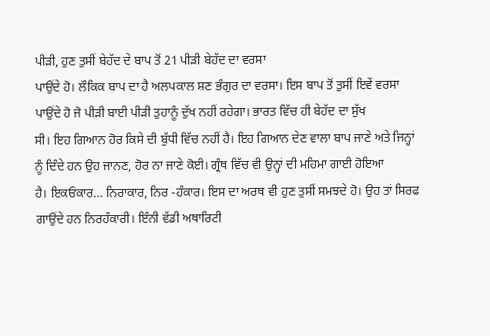ਪੀੜੀ, ਹੁਣ ਤੁਸੀਂ ਬੇਹੱਦ ਦੇ ਬਾਪ ਤੋਂ 21 ਪੀੜੀ ਬੇਹੱਦ ਦਾ ਵਰਸਾ
ਪਾਉਂਦੇ ਹੋ। ਲੌਕਿਕ ਬਾਪ ਦਾ ਹੈ ਅਲਪਕਾਲ ਸ਼ਣ ਭੰਗੁਰ ਦਾ ਵਰਸਾ। ਇਸ ਬਾਪ ਤੋਂ ਤੁਸੀਂ ਇਵੇਂ ਵਰਸਾ
ਪਾਉਂਦੇ ਹੋ ਜੋ ਪੀੜੀ ਬਾਈ ਪੀੜੀ ਤੁਹਾਨੂੰ ਦੁੱਖ ਨਹੀਂ ਰਹੇਗਾ। ਭਾਰਤ ਵਿੱਚ ਹੀ ਬੇਹੱਦ ਦਾ ਸੁੱਖ
ਸੀ। ਇਹ ਗਿਆਨ ਹੋਰ ਕਿਸੇ ਦੀ ਬੁੱਧੀ ਵਿੱਚ ਨਹੀਂ ਹੈ। ਇਹ ਗਿਆਨ ਦੇਣ ਵਾਲਾ ਬਾਪ ਜਾਣੇ ਅਤੇ ਜਿਨ੍ਹਾਂ
ਨੂੰ ਦਿੰਦੇ ਹਨ ਉਹ ਜਾਨਣ, ਹੋਰ ਨਾ ਜਾਣੇ ਕੋਈ। ਗ੍ਰੰਥ ਵਿੱਚ ਵੀ ਉਨ੍ਹਾਂ ਦੀ ਮਹਿਮਾ ਗਾਈ ਹੋਇਆ
ਹੈ। ਇਕਓਂਕਾਰ… ਨਿਰਾਕਾਰ, ਨਿਰ -ਹੰਕਾਰ। ਇਸ ਦਾ ਅਰਥ ਵੀ ਹੁਣ ਤੁਸੀਂ ਸਮਝਦੇ ਹੋ। ਉਹ ਤਾਂ ਸਿਰਫ
ਗਾਉਂਦੇ ਹਨ ਨਿਰਹੰਕਾਰੀ। ਇੰਨੀ ਵੱਡੀ ਅਥਾਰਿਟੀ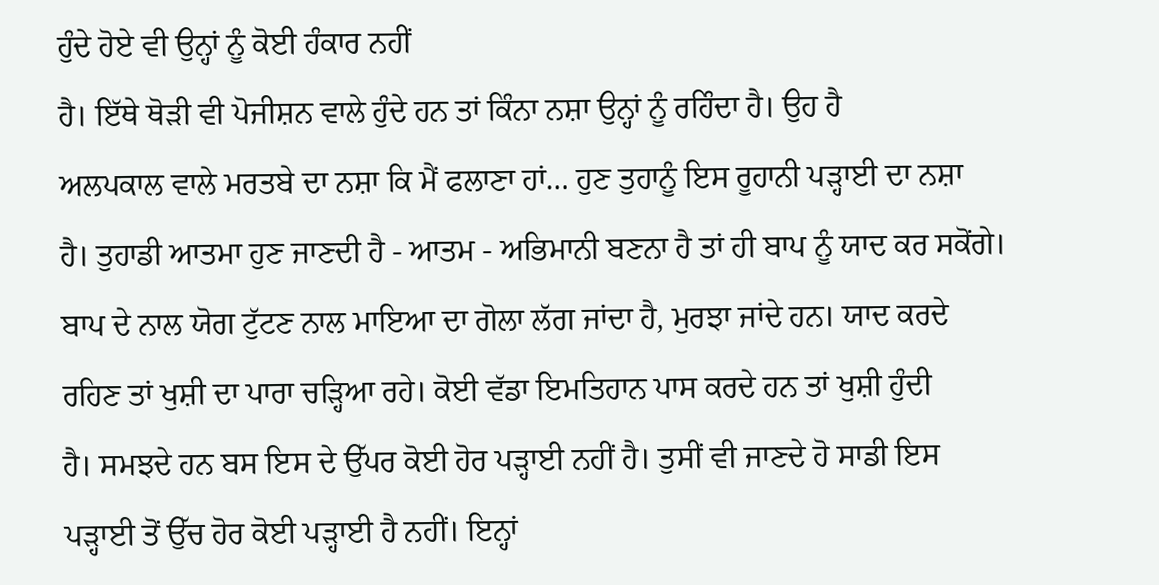ਹੁੰਦੇ ਹੋਏ ਵੀ ਉਨ੍ਹਾਂ ਨੂੰ ਕੋਈ ਹੰਕਾਰ ਨਹੀਂ
ਹੈ। ਇੱਥੇ ਥੋੜੀ ਵੀ ਪੋਜੀਸ਼ਨ ਵਾਲੇ ਹੁੰਦੇ ਹਨ ਤਾਂ ਕਿੰਨਾ ਨਸ਼ਾ ਉਨ੍ਹਾਂ ਨੂੰ ਰਹਿੰਦਾ ਹੈ। ਉਹ ਹੈ
ਅਲਪਕਾਲ ਵਾਲੇ ਮਰਤਬੇ ਦਾ ਨਸ਼ਾ ਕਿ ਮੈਂ ਫਲਾਣਾ ਹਾਂ… ਹੁਣ ਤੁਹਾਨੂੰ ਇਸ ਰੂਹਾਨੀ ਪੜ੍ਹਾਈ ਦਾ ਨਸ਼ਾ
ਹੈ। ਤੁਹਾਡੀ ਆਤਮਾ ਹੁਣ ਜਾਣਦੀ ਹੈ - ਆਤਮ - ਅਭਿਮਾਨੀ ਬਣਨਾ ਹੈ ਤਾਂ ਹੀ ਬਾਪ ਨੂੰ ਯਾਦ ਕਰ ਸਕੋਂਗੇ।
ਬਾਪ ਦੇ ਨਾਲ ਯੋਗ ਟੁੱਟਣ ਨਾਲ ਮਾਇਆ ਦਾ ਗੋਲਾ ਲੱਗ ਜਾਂਦਾ ਹੈ, ਮੁਰਝਾ ਜਾਂਦੇ ਹਨ। ਯਾਦ ਕਰਦੇ
ਰਹਿਣ ਤਾਂ ਖੁਸ਼ੀ ਦਾ ਪਾਰਾ ਚੜ੍ਹਿਆ ਰਹੇ। ਕੋਈ ਵੱਡਾ ਇਮਤਿਹਾਨ ਪਾਸ ਕਰਦੇ ਹਨ ਤਾਂ ਖੁਸ਼ੀ ਹੁੰਦੀ
ਹੈ। ਸਮਝਦੇ ਹਨ ਬਸ ਇਸ ਦੇ ਉੱਪਰ ਕੋਈ ਹੋਰ ਪੜ੍ਹਾਈ ਨਹੀਂ ਹੈ। ਤੁਸੀਂ ਵੀ ਜਾਣਦੇ ਹੋ ਸਾਡੀ ਇਸ
ਪੜ੍ਹਾਈ ਤੋਂ ਉੱਚ ਹੋਰ ਕੋਈ ਪੜ੍ਹਾਈ ਹੈ ਨਹੀਂ। ਇਨ੍ਹਾਂ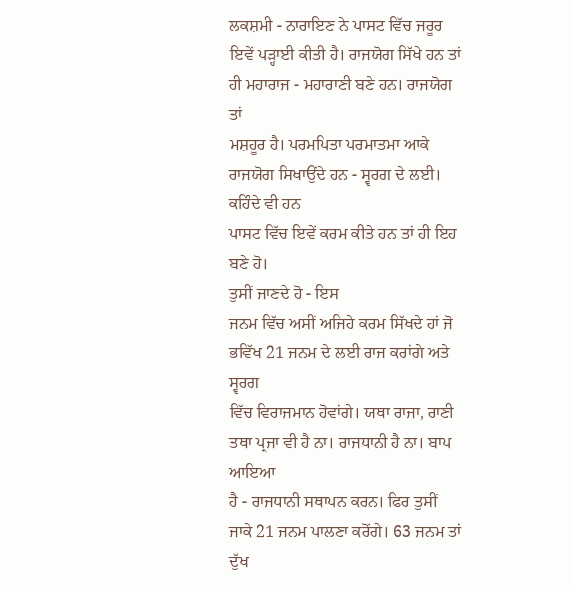ਲਕਸ਼ਮੀ - ਨਾਰਾਇਣ ਨੇ ਪਾਸਟ ਵਿੱਚ ਜਰੂਰ
ਇਵੇਂ ਪੜ੍ਹਾਈ ਕੀਤੀ ਹੈ। ਰਾਜਯੋਗ ਸਿੱਖੇ ਹਨ ਤਾਂ ਹੀ ਮਹਾਰਾਜ - ਮਹਾਰਾਣੀ ਬਣੇ ਹਨ। ਰਾਜਯੋਗ ਤਾਂ
ਮਸ਼ਹੂਰ ਹੈ। ਪਰਮਪਿਤਾ ਪਰਮਾਤਮਾ ਆਕੇ ਰਾਜਯੋਗ ਸਿਖਾਉਂਦੇ ਹਨ - ਸ੍ਵਰਗ ਦੇ ਲਈ। ਕਹਿੰਦੇ ਵੀ ਹਨ
ਪਾਸਟ ਵਿੱਚ ਇਵੇਂ ਕਰਮ ਕੀਤੇ ਹਨ ਤਾਂ ਹੀ ਇਹ ਬਣੇ ਹੋ।
ਤੁਸੀਂ ਜਾਣਦੇ ਹੋ - ਇਸ
ਜਨਮ ਵਿੱਚ ਅਸੀਂ ਅਜਿਹੇ ਕਰਮ ਸਿੱਖਦੇ ਹਾਂ ਜੋ ਭਵਿੱਖ 21 ਜਨਮ ਦੇ ਲਈ ਰਾਜ ਕਰਾਂਗੇ ਅਤੇ ਸ੍ਵਰਗ
ਵਿੱਚ ਵਿਰਾਜਮਾਨ ਹੋਵਾਂਗੇ। ਯਥਾ ਰਾਜਾ, ਰਾਣੀ ਤਥਾ ਪ੍ਰਜਾ ਵੀ ਹੈ ਨਾ। ਰਾਜਧਾਨੀ ਹੈ ਨਾ। ਬਾਪ ਆਇਆ
ਹੈ - ਰਾਜਧਾਨੀ ਸਥਾਪਨ ਕਰਨ। ਫਿਰ ਤੁਸੀਂ ਜਾਕੇ 21 ਜਨਮ ਪਾਲਣਾ ਕਰੋਂਗੇ। 63 ਜਨਮ ਤਾਂ ਦੁੱਖ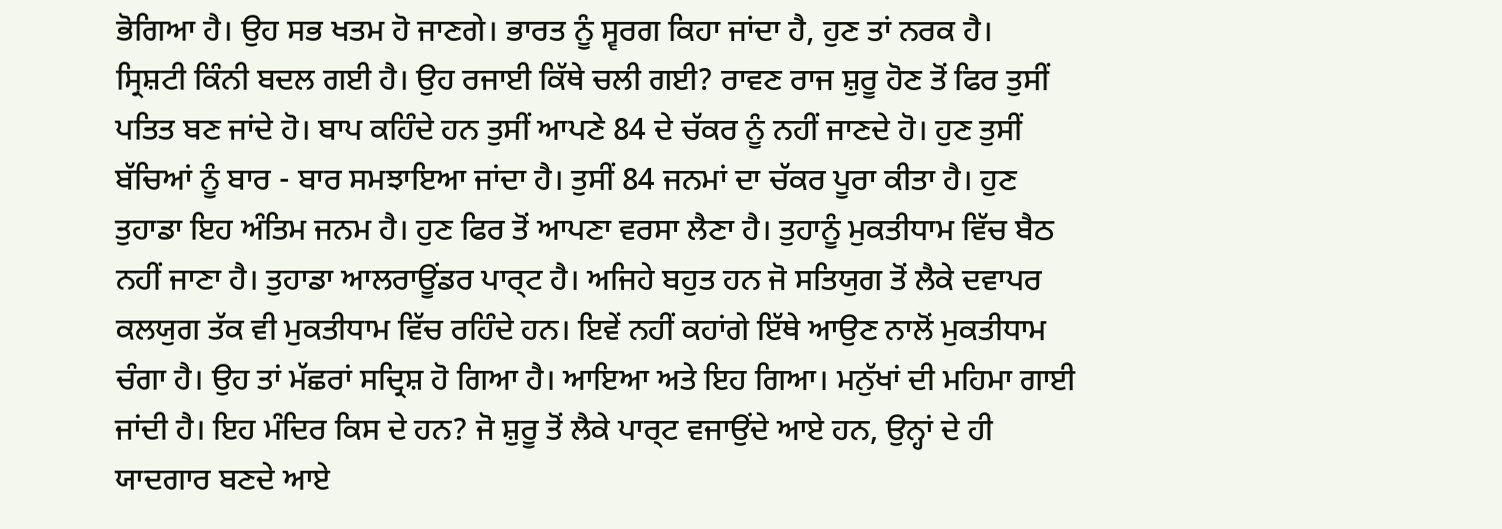ਭੋਗਿਆ ਹੈ। ਉਹ ਸਭ ਖਤਮ ਹੋ ਜਾਣਗੇ। ਭਾਰਤ ਨੂੰ ਸ੍ਵਰਗ ਕਿਹਾ ਜਾਂਦਾ ਹੈ, ਹੁਣ ਤਾਂ ਨਰਕ ਹੈ।
ਸ੍ਰਿਸ਼ਟੀ ਕਿੰਨੀ ਬਦਲ ਗਈ ਹੈ। ਉਹ ਰਜਾਈ ਕਿੱਥੇ ਚਲੀ ਗਈ? ਰਾਵਣ ਰਾਜ ਸ਼ੁਰੂ ਹੋਣ ਤੋਂ ਫਿਰ ਤੁਸੀਂ
ਪਤਿਤ ਬਣ ਜਾਂਦੇ ਹੋ। ਬਾਪ ਕਹਿੰਦੇ ਹਨ ਤੁਸੀਂ ਆਪਣੇ 84 ਦੇ ਚੱਕਰ ਨੂੰ ਨਹੀਂ ਜਾਣਦੇ ਹੋ। ਹੁਣ ਤੁਸੀਂ
ਬੱਚਿਆਂ ਨੂੰ ਬਾਰ - ਬਾਰ ਸਮਝਾਇਆ ਜਾਂਦਾ ਹੈ। ਤੁਸੀਂ 84 ਜਨਮਾਂ ਦਾ ਚੱਕਰ ਪੂਰਾ ਕੀਤਾ ਹੈ। ਹੁਣ
ਤੁਹਾਡਾ ਇਹ ਅੰਤਿਮ ਜਨਮ ਹੈ। ਹੁਣ ਫਿਰ ਤੋਂ ਆਪਣਾ ਵਰਸਾ ਲੈਣਾ ਹੈ। ਤੁਹਾਨੂੰ ਮੁਕਤੀਧਾਮ ਵਿੱਚ ਬੈਠ
ਨਹੀਂ ਜਾਣਾ ਹੈ। ਤੁਹਾਡਾ ਆਲਰਾਊਂਡਰ ਪਾਰ੍ਟ ਹੈ। ਅਜਿਹੇ ਬਹੁਤ ਹਨ ਜੋ ਸਤਿਯੁਗ ਤੋਂ ਲੈਕੇ ਦਵਾਪਰ
ਕਲਯੁਗ ਤੱਕ ਵੀ ਮੁਕਤੀਧਾਮ ਵਿੱਚ ਰਹਿੰਦੇ ਹਨ। ਇਵੇਂ ਨਹੀਂ ਕਹਾਂਗੇ ਇੱਥੇ ਆਉਣ ਨਾਲੋਂ ਮੁਕਤੀਧਾਮ
ਚੰਗਾ ਹੈ। ਉਹ ਤਾਂ ਮੱਛਰਾਂ ਸਦ੍ਰਿਸ਼ ਹੋ ਗਿਆ ਹੈ। ਆਇਆ ਅਤੇ ਇਹ ਗਿਆ। ਮਨੁੱਖਾਂ ਦੀ ਮਹਿਮਾ ਗਾਈ
ਜਾਂਦੀ ਹੈ। ਇਹ ਮੰਦਿਰ ਕਿਸ ਦੇ ਹਨ? ਜੋ ਸ਼ੁਰੂ ਤੋਂ ਲੈਕੇ ਪਾਰ੍ਟ ਵਜਾਉਂਦੇ ਆਏ ਹਨ, ਉਨ੍ਹਾਂ ਦੇ ਹੀ
ਯਾਦਗਾਰ ਬਣਦੇ ਆਏ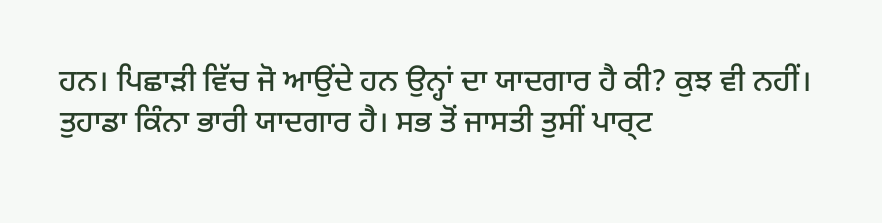ਹਨ। ਪਿਛਾੜੀ ਵਿੱਚ ਜੋ ਆਉਂਦੇ ਹਨ ਉਨ੍ਹਾਂ ਦਾ ਯਾਦਗਾਰ ਹੈ ਕੀ? ਕੁਝ ਵੀ ਨਹੀਂ।
ਤੁਹਾਡਾ ਕਿੰਨਾ ਭਾਰੀ ਯਾਦਗਾਰ ਹੈ। ਸਭ ਤੋਂ ਜਾਸਤੀ ਤੁਸੀਂ ਪਾਰ੍ਟ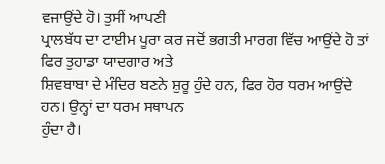ਵਜਾਉਂਦੇ ਹੋ। ਤੁਸੀਂ ਆਪਣੀ
ਪ੍ਰਾਲਬੱਧ ਦਾ ਟਾਈਮ ਪੂਰਾ ਕਰ ਜਦੋਂ ਭਗਤੀ ਮਾਰਗ ਵਿੱਚ ਆਉਂਦੇ ਹੋ ਤਾਂ ਫਿਰ ਤੁਹਾਡਾ ਯਾਦਗਾਰ ਅਤੇ
ਸ਼ਿਵਬਾਬਾ ਦੇ ਮੰਦਿਰ ਬਣਨੇ ਸ਼ੁਰੂ ਹੁੰਦੇ ਹਨ, ਫਿਰ ਹੋਰ ਧਰਮ ਆਉਂਦੇ ਹਨ। ਉਨ੍ਹਾਂ ਦਾ ਧਰਮ ਸਥਾਪਨ
ਹੁੰਦਾ ਹੈ।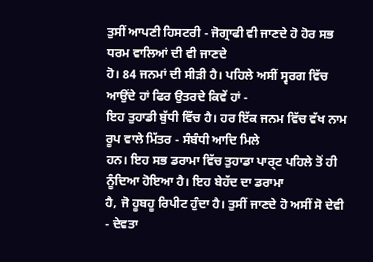ਤੁਸੀਂ ਆਪਣੀ ਹਿਸਟਰੀ - ਜੋਗ੍ਰਾਫੀ ਵੀ ਜਾਣਦੇ ਹੋ ਹੋਰ ਸਭ ਧਰਮ ਵਾਲਿਆਂ ਦੀ ਵੀ ਜਾਣਦੇ
ਹੋ। 84 ਜਨਮਾਂ ਦੀ ਸੀੜੀ ਹੈ। ਪਹਿਲੇ ਅਸੀਂ ਸ੍ਵਰਗ ਵਿੱਚ ਆਉਂਦੇ ਹਾਂ ਫਿਰ ਉਤਰਦੇ ਕਿਵੇਂ ਹਾਂ -
ਇਹ ਤੁਹਾਡੀ ਬੁੱਧੀ ਵਿੱਚ ਹੈ। ਹਰ ਇੱਕ ਜਨਮ ਵਿੱਚ ਵੱਖ ਨਾਮ ਰੂਪ ਵਾਲੇ ਮਿੱਤਰ - ਸੰਬੰਧੀ ਆਦਿ ਮਿਲੇ
ਹਨ। ਇਹ ਸਭ ਡਰਾਮਾ ਵਿੱਚ ਤੁਹਾਡਾ ਪਾਰ੍ਟ ਪਹਿਲੇ ਤੋਂ ਹੀ ਨੂੰਦਿਆ ਹੋਇਆ ਹੈ। ਇਹ ਬੇਹੱਦ ਦਾ ਡਰਾਮਾ
ਹੈ, ਜੋ ਹੂਬਹੂ ਰਿਪੀਟ ਹੁੰਦਾ ਹੈ। ਤੁਸੀਂ ਜਾਣਦੇ ਹੋ ਅਸੀਂ ਸੋ ਦੇਵੀ - ਦੇਵਤਾ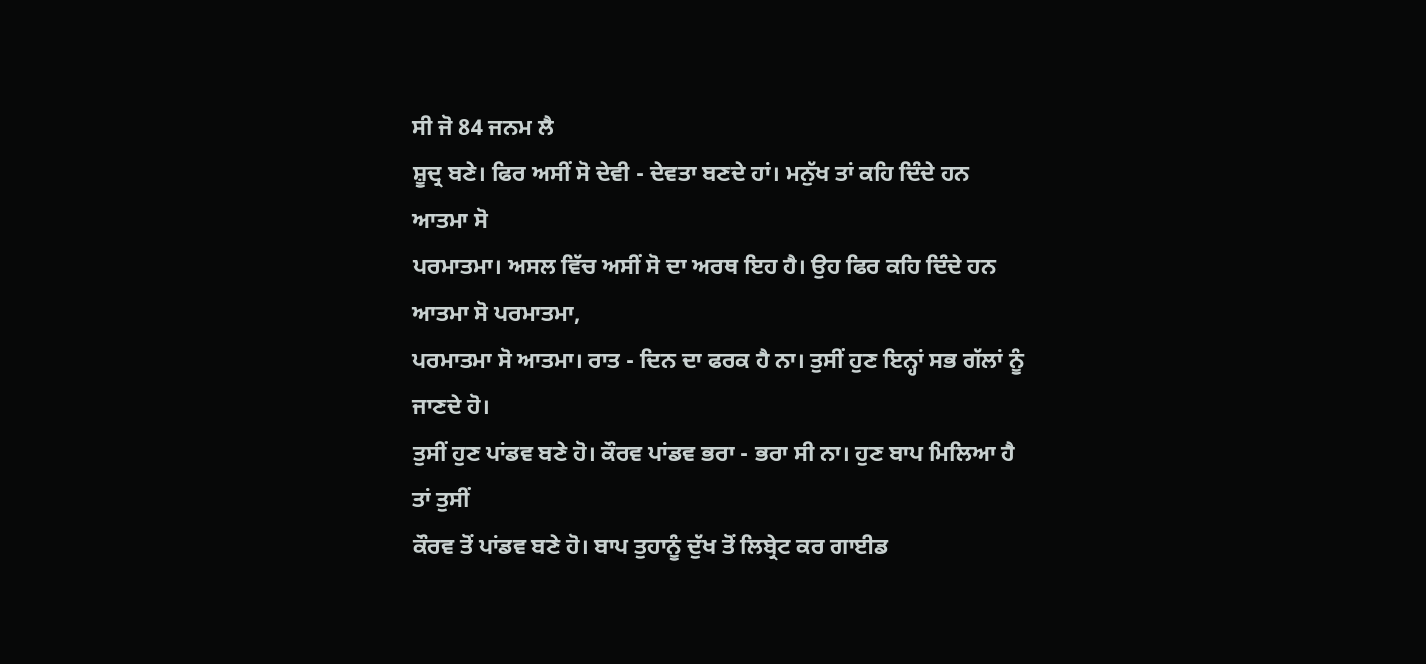ਸੀ ਜੋ 84 ਜਨਮ ਲੈ
ਸ਼ੂਦ੍ਰ ਬਣੇ। ਫਿਰ ਅਸੀਂ ਸੋ ਦੇਵੀ - ਦੇਵਤਾ ਬਣਦੇ ਹਾਂ। ਮਨੁੱਖ ਤਾਂ ਕਹਿ ਦਿੰਦੇ ਹਨ ਆਤਮਾ ਸੋ
ਪਰਮਾਤਮਾ। ਅਸਲ ਵਿੱਚ ਅਸੀਂ ਸੋ ਦਾ ਅਰਥ ਇਹ ਹੈ। ਉਹ ਫਿਰ ਕਹਿ ਦਿੰਦੇ ਹਨ ਆਤਮਾ ਸੋ ਪਰਮਾਤਮਾ,
ਪਰਮਾਤਮਾ ਸੋ ਆਤਮਾ। ਰਾਤ - ਦਿਨ ਦਾ ਫਰਕ ਹੈ ਨਾ। ਤੁਸੀਂ ਹੁਣ ਇਨ੍ਹਾਂ ਸਭ ਗੱਲਾਂ ਨੂੰ ਜਾਣਦੇ ਹੋ।
ਤੁਸੀਂ ਹੁਣ ਪਾਂਡਵ ਬਣੇ ਹੋ। ਕੌਰਵ ਪਾਂਡਵ ਭਰਾ - ਭਰਾ ਸੀ ਨਾ। ਹੁਣ ਬਾਪ ਮਿਲਿਆ ਹੈ ਤਾਂ ਤੁਸੀਂ
ਕੌਰਵ ਤੋਂ ਪਾਂਡਵ ਬਣੇ ਹੋ। ਬਾਪ ਤੁਹਾਨੂੰ ਦੁੱਖ ਤੋਂ ਲਿਬ੍ਰੇਟ ਕਰ ਗਾਈਡ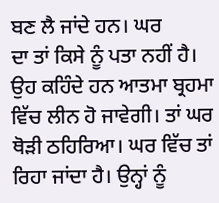ਬਣ ਲੈ ਜਾਂਦੇ ਹਨ। ਘਰ
ਦਾ ਤਾਂ ਕਿਸੇ ਨੂੰ ਪਤਾ ਨਹੀਂ ਹੈ। ਉਹ ਕਹਿੰਦੇ ਹਨ ਆਤਮਾ ਬ੍ਰਹਮਾ ਵਿੱਚ ਲੀਨ ਹੋ ਜਾਵੇਗੀ। ਤਾਂ ਘਰ
ਥੋੜੀ ਠਹਿਰਿਆ। ਘਰ ਵਿੱਚ ਤਾਂ ਰਿਹਾ ਜਾਂਦਾ ਹੈ। ਉਨ੍ਹਾਂ ਨੂੰ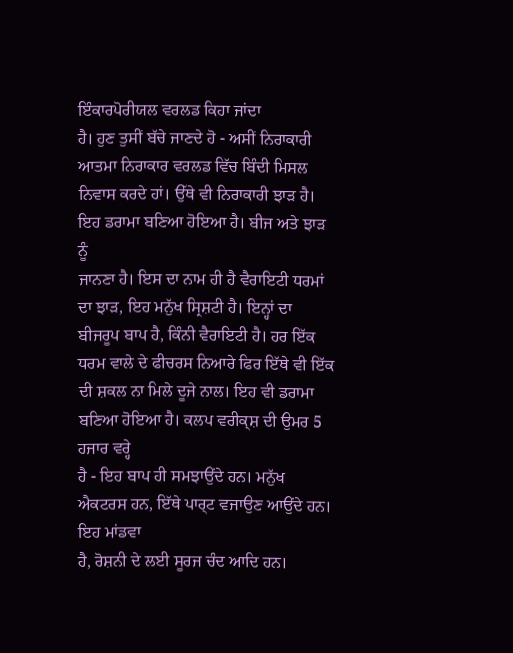ਇੰਕਾਰਪੋਰੀਯਲ ਵਰਲਡ ਕਿਹਾ ਜਾਂਦਾ
ਹੈ। ਹੁਣ ਤੁਸੀਂ ਬੱਚੇ ਜਾਣਦੇ ਹੋ - ਅਸੀਂ ਨਿਰਾਕਾਰੀ ਆਤਮਾ ਨਿਰਾਕਾਰ ਵਰਲਡ ਵਿੱਚ ਬਿੰਦੀ ਮਿਸਲ
ਨਿਵਾਸ ਕਰਦੇ ਹਾਂ। ਉੱਥੇ ਵੀ ਨਿਰਾਕਾਰੀ ਝਾੜ ਹੈ। ਇਹ ਡਰਾਮਾ ਬਣਿਆ ਹੋਇਆ ਹੈ। ਬੀਜ ਅਤੇ ਝਾੜ ਨੂੰ
ਜਾਨਣਾ ਹੈ। ਇਸ ਦਾ ਨਾਮ ਹੀ ਹੈ ਵੈਰਾਇਟੀ ਧਰਮਾਂ ਦਾ ਝਾੜ, ਇਹ ਮਨੁੱਖ ਸ੍ਰਿਸ਼ਟੀ ਹੈ। ਇਨ੍ਹਾਂ ਦਾ
ਬੀਜਰੂਪ ਬਾਪ ਹੈ, ਕਿੰਨੀ ਵੈਰਾਇਟੀ ਹੈ। ਹਰ ਇੱਕ ਧਰਮ ਵਾਲੇ ਦੇ ਫੀਚਰਸ ਨਿਆਰੇ ਫਿਰ ਇੱਥੇ ਵੀ ਇੱਕ
ਦੀ ਸ਼ਕਲ ਨਾ ਮਿਲੇ ਦੂਜੇ ਨਾਲ। ਇਹ ਵੀ ਡਰਾਮਾ ਬਣਿਆ ਹੋਇਆ ਹੈ। ਕਲਪ ਵਰੀਕ੍ਸ਼ ਦੀ ਉਮਰ 5 ਹਜਾਰ ਵਰ੍ਹੇ
ਹੈ - ਇਹ ਬਾਪ ਹੀ ਸਮਝਾਉਂਦੇ ਹਨ। ਮਨੁੱਖ ਐਕਟਰਸ ਹਨ, ਇੱਥੇ ਪਾਰ੍ਟ ਵਜਾਉਣ ਆਉਂਦੇ ਹਨ। ਇਹ ਮਾਂਡਵਾ
ਹੈ, ਰੋਸ਼ਨੀ ਦੇ ਲਈ ਸੂਰਜ ਚੰਦ ਆਦਿ ਹਨ।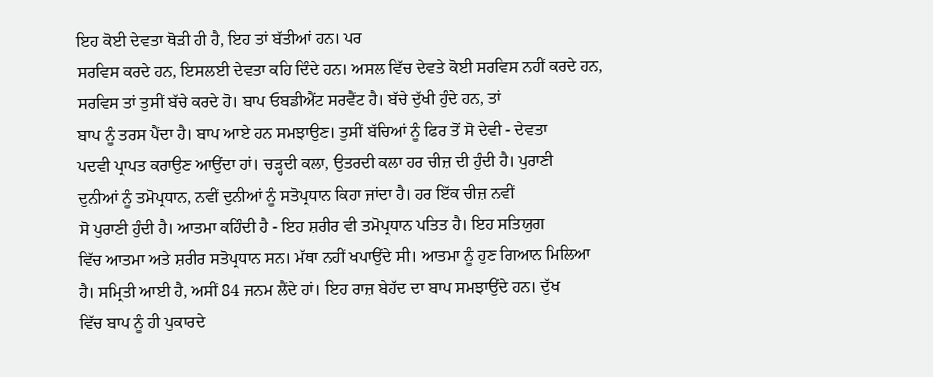ਇਹ ਕੋਈ ਦੇਵਤਾ ਥੋੜੀ ਹੀ ਹੈ, ਇਹ ਤਾਂ ਬੱਤੀਆਂ ਹਨ। ਪਰ
ਸਰਵਿਸ ਕਰਦੇ ਹਨ, ਇਸਲਈ ਦੇਵਤਾ ਕਹਿ ਦਿੰਦੇ ਹਨ। ਅਸਲ ਵਿੱਚ ਦੇਵਤੇ ਕੋਈ ਸਰਵਿਸ ਨਹੀਂ ਕਰਦੇ ਹਨ,
ਸਰਵਿਸ ਤਾਂ ਤੁਸੀਂ ਬੱਚੇ ਕਰਦੇ ਹੋ। ਬਾਪ ਓਬਡੀਐਂਟ ਸਰਵੈਂਟ ਹੈ। ਬੱਚੇ ਦੁੱਖੀ ਹੁੰਦੇ ਹਨ, ਤਾਂ
ਬਾਪ ਨੂੰ ਤਰਸ ਪੈਂਦਾ ਹੈ। ਬਾਪ ਆਏ ਹਨ ਸਮਝਾਉਣ। ਤੁਸੀਂ ਬੱਚਿਆਂ ਨੂੰ ਫਿਰ ਤੋਂ ਸੋ ਦੇਵੀ - ਦੇਵਤਾ
ਪਦਵੀ ਪ੍ਰਾਪਤ ਕਰਾਉਣ ਆਉਂਦਾ ਹਾਂ। ਚੜ੍ਹਦੀ ਕਲਾ, ਉਤਰਦੀ ਕਲਾ ਹਰ ਚੀਜ਼ ਦੀ ਹੁੰਦੀ ਹੈ। ਪੁਰਾਣੀ
ਦੁਨੀਆਂ ਨੂੰ ਤਮੋਪ੍ਰਧਾਨ, ਨਵੀਂ ਦੁਨੀਆਂ ਨੂੰ ਸਤੋਪ੍ਰਧਾਨ ਕਿਹਾ ਜਾਂਦਾ ਹੈ। ਹਰ ਇੱਕ ਚੀਜ਼ ਨਵੀਂ
ਸੋ ਪੁਰਾਣੀ ਹੁੰਦੀ ਹੈ। ਆਤਮਾ ਕਹਿੰਦੀ ਹੈ - ਇਹ ਸ਼ਰੀਰ ਵੀ ਤਮੋਪ੍ਰਧਾਨ ਪਤਿਤ ਹੈ। ਇਹ ਸਤਿਯੁਗ
ਵਿੱਚ ਆਤਮਾ ਅਤੇ ਸ਼ਰੀਰ ਸਤੋਪ੍ਰਧਾਨ ਸਨ। ਮੱਥਾ ਨਹੀਂ ਖਪਾਉਂਦੇ ਸੀ। ਆਤਮਾ ਨੂੰ ਹੁਣ ਗਿਆਨ ਮਿਲਿਆ
ਹੈ। ਸਮ੍ਰਿਤੀ ਆਈ ਹੈ, ਅਸੀਂ 84 ਜਨਮ ਲੈਂਦੇ ਹਾਂ। ਇਹ ਰਾਜ਼ ਬੇਹੱਦ ਦਾ ਬਾਪ ਸਮਝਾਉਂਦੇ ਹਨ। ਦੁੱਖ
ਵਿੱਚ ਬਾਪ ਨੂੰ ਹੀ ਪੁਕਾਰਦੇ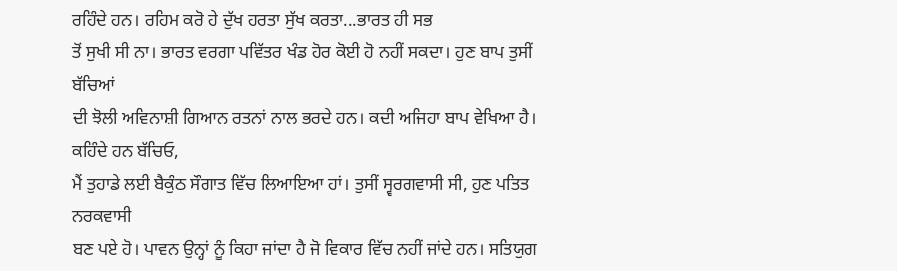ਰਹਿੰਦੇ ਹਨ। ਰਹਿਮ ਕਰੋ ਹੇ ਦੁੱਖ ਹਰਤਾ ਸੁੱਖ ਕਰਤਾ...ਭਾਰਤ ਹੀ ਸਭ
ਤੋਂ ਸੁਖੀ ਸੀ ਨਾ। ਭਾਰਤ ਵਰਗਾ ਪਵਿੱਤਰ ਖੰਡ ਹੋਰ ਕੋਈ ਹੋ ਨਹੀਂ ਸਕਦਾ। ਹੁਣ ਬਾਪ ਤੁਸੀਂ ਬੱਚਿਆਂ
ਦੀ ਝੋਲੀ ਅਵਿਨਾਸ਼ੀ ਗਿਆਨ ਰਤਨਾਂ ਨਾਲ ਭਰਦੇ ਹਨ। ਕਦੀ ਅਜਿਹਾ ਬਾਪ ਵੇਖਿਆ ਹੈ। ਕਹਿੰਦੇ ਹਨ ਬੱਚਿਓ,
ਮੈਂ ਤੁਹਾਡੇ ਲਈ ਬੈਕੁੰਠ ਸੌਗਾਤ ਵਿੱਚ ਲਿਆਇਆ ਹਾਂ। ਤੁਸੀਂ ਸ੍ਵਰਗਵਾਸੀ ਸੀ, ਹੁਣ ਪਤਿਤ ਨਰਕਵਾਸੀ
ਬਣ ਪਏ ਹੋ। ਪਾਵਨ ਉਨ੍ਹਾਂ ਨੂੰ ਕਿਹਾ ਜਾਂਦਾ ਹੈ ਜੋ ਵਿਕਾਰ ਵਿੱਚ ਨਹੀਂ ਜਾਂਦੇ ਹਨ। ਸਤਿਯੁਗ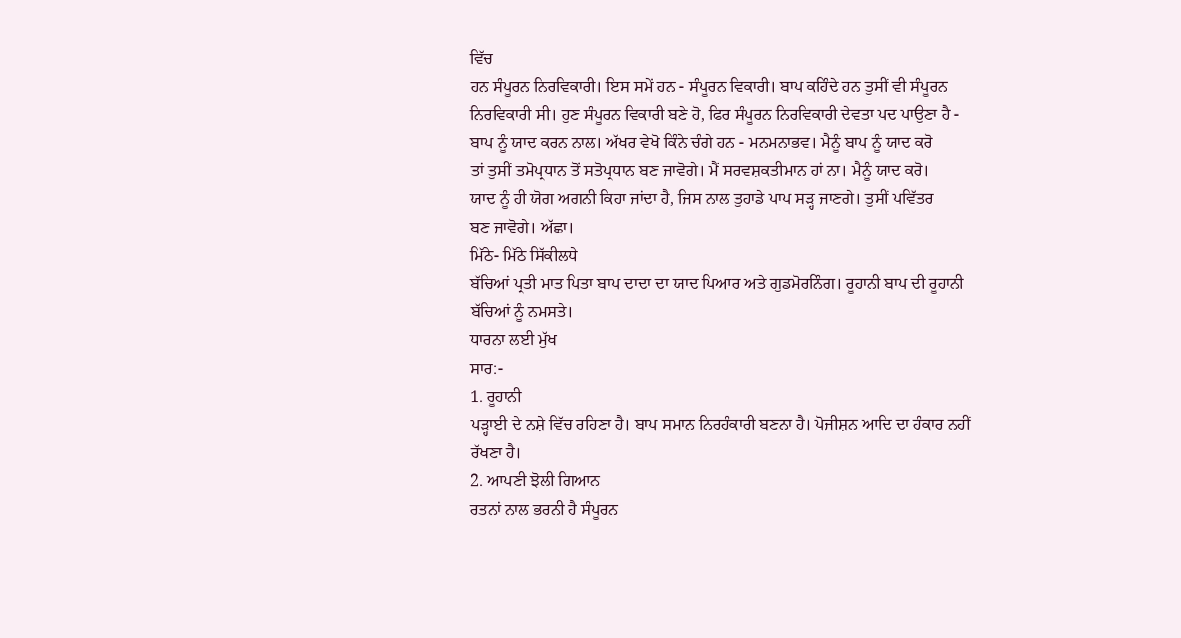ਵਿੱਚ
ਹਨ ਸੰਪੂਰਨ ਨਿਰਵਿਕਾਰੀ। ਇਸ ਸਮੇਂ ਹਨ - ਸੰਪੂਰਨ ਵਿਕਾਰੀ। ਬਾਪ ਕਹਿੰਦੇ ਹਨ ਤੁਸੀਂ ਵੀ ਸੰਪੂਰਨ
ਨਿਰਵਿਕਾਰੀ ਸੀ। ਹੁਣ ਸੰਪੂਰਨ ਵਿਕਾਰੀ ਬਣੇ ਹੋ, ਫਿਰ ਸੰਪੂਰਨ ਨਿਰਵਿਕਾਰੀ ਦੇਵਤਾ ਪਦ ਪਾਉਣਾ ਹੈ -
ਬਾਪ ਨੂੰ ਯਾਦ ਕਰਨ ਨਾਲ। ਅੱਖਰ ਵੇਖੋ ਕਿੰਨੇ ਚੰਗੇ ਹਨ - ਮਨਮਨਾਭਵ। ਮੈਨੂੰ ਬਾਪ ਨੂੰ ਯਾਦ ਕਰੋ
ਤਾਂ ਤੁਸੀਂ ਤਮੋਪ੍ਰਧਾਨ ਤੋਂ ਸਤੋਪ੍ਰਧਾਨ ਬਣ ਜਾਵੋਗੇ। ਮੈਂ ਸਰਵਸ਼ਕਤੀਮਾਨ ਹਾਂ ਨਾ। ਮੈਨੂੰ ਯਾਦ ਕਰੋ।
ਯਾਦ ਨੂੰ ਹੀ ਯੋਗ ਅਗਨੀ ਕਿਹਾ ਜਾਂਦਾ ਹੈ, ਜਿਸ ਨਾਲ ਤੁਹਾਡੇ ਪਾਪ ਸੜ੍ਹ ਜਾਣਗੇ। ਤੁਸੀਂ ਪਵਿੱਤਰ
ਬਣ ਜਾਵੋਗੇ। ਅੱਛਾ।
ਮਿੱਠੇ- ਮਿੱਠੇ ਸਿੱਕੀਲਧੇ
ਬੱਚਿਆਂ ਪ੍ਰਤੀ ਮਾਤ ਪਿਤਾ ਬਾਪ ਦਾਦਾ ਦਾ ਯਾਦ ਪਿਆਰ ਅਤੇ ਗੁਡਮੋਰਨਿੰਗ। ਰੂਹਾਨੀ ਬਾਪ ਦੀ ਰੂਹਾਨੀ
ਬੱਚਿਆਂ ਨੂੰ ਨਮਸਤੇ।
ਧਾਰਨਾ ਲਈ ਮੁੱਖ
ਸਾਰ:-
1. ਰੂਹਾਨੀ
ਪੜ੍ਹਾਈ ਦੇ ਨਸ਼ੇ ਵਿੱਚ ਰਹਿਣਾ ਹੈ। ਬਾਪ ਸਮਾਨ ਨਿਰਹੰਕਾਰੀ ਬਣਨਾ ਹੈ। ਪੋਜੀਸ਼ਨ ਆਦਿ ਦਾ ਹੰਕਾਰ ਨਹੀਂ
ਰੱਖਣਾ ਹੈ।
2. ਆਪਣੀ ਝੋਲੀ ਗਿਆਨ
ਰਤਨਾਂ ਨਾਲ ਭਰਨੀ ਹੈ ਸੰਪੂਰਨ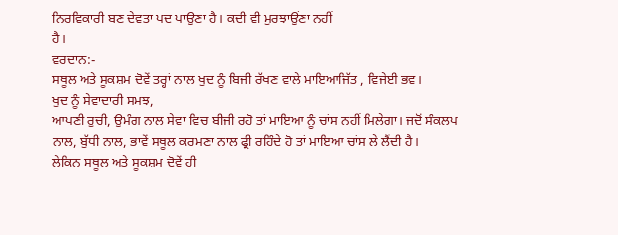ਨਿਰਵਿਕਾਰੀ ਬਣ ਦੇਵਤਾ ਪਦ ਪਾਉਣਾ ਹੈ। ਕਦੀ ਵੀ ਮੁਰਝਾਉਂਣਾ ਨਹੀਂ
ਹੈ।
ਵਰਦਾਨ:-
ਸਥੂਲ ਅਤੇ ਸੂਕਸ਼ਮ ਦੋਵੇਂ ਤਰ੍ਹਾਂ ਨਾਲ ਖੁਦ ਨੂੰ ਬਿਜੀ ਰੱਖਣ ਵਾਲੇ ਮਾਇਆਜਿੱਤ , ਵਿਜੇਈ ਭਵ।
ਖੁਦ ਨੂੰ ਸੇਵਾਦਾਰੀ ਸਮਝ,
ਆਪਣੀ ਰੁਚੀ, ਉਮੰਗ ਨਾਲ ਸੇਵਾ ਵਿਚ ਬੀਜੀ ਰਹੋ ਤਾਂ ਮਾਇਆ ਨੂੰ ਚਾਂਸ ਨਹੀਂ ਮਿਲੇਗਾ। ਜਦੋਂ ਸੰਕਲਪ
ਨਾਲ, ਬੁੱਧੀ ਨਾਲ, ਭਾਵੇਂ ਸਥੂਲ ਕਰਮਣਾ ਨਾਲ ਫ੍ਰੀ ਰਹਿੰਦੇ ਹੋ ਤਾਂ ਮਾਇਆ ਚਾਂਸ ਲੇ ਲੈਂਦੀ ਹੈ।
ਲੇਕਿਨ ਸਥੂਲ ਅਤੇ ਸੂਕਸ਼ਮ ਦੋਵੇਂ ਹੀ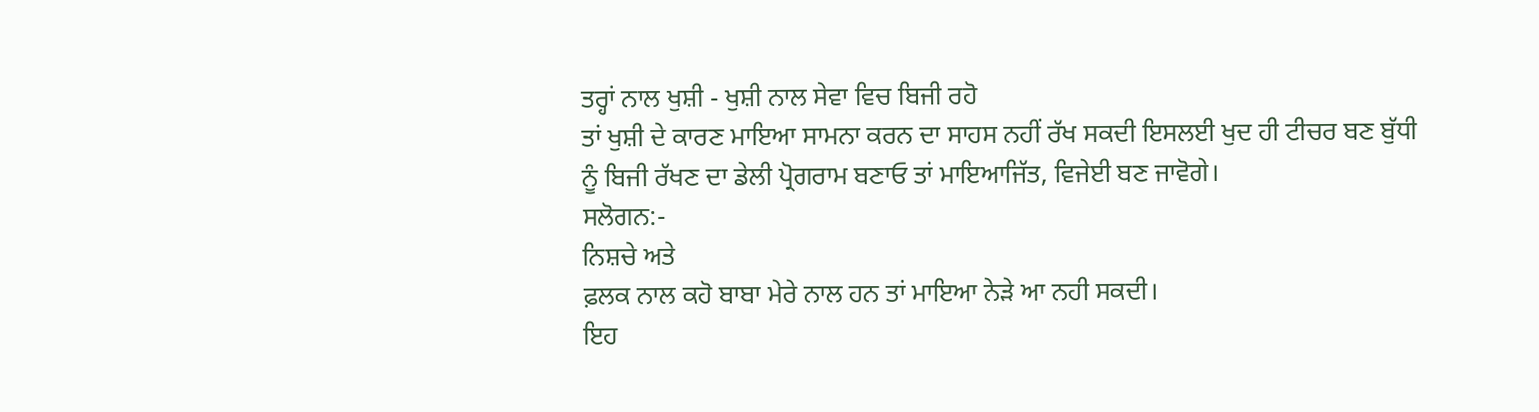ਤਰ੍ਹਾਂ ਨਾਲ ਖੁਸ਼ੀ - ਖੁਸ਼ੀ ਨਾਲ ਸੇਵਾ ਵਿਚ ਬਿਜੀ ਰਹੋ
ਤਾਂ ਖੁਸ਼ੀ ਦੇ ਕਾਰਣ ਮਾਇਆ ਸਾਮਨਾ ਕਰਨ ਦਾ ਸਾਹਸ ਨਹੀਂ ਰੱਖ ਸਕਦੀ ਇਸਲਈ ਖੁਦ ਹੀ ਟੀਚਰ ਬਣ ਬੁੱਧੀ
ਨੂੰ ਬਿਜੀ ਰੱਖਣ ਦਾ ਡੇਲੀ ਪ੍ਰੋਗਰਾਮ ਬਣਾਓ ਤਾਂ ਮਾਇਆਜਿੱਤ, ਵਿਜੇਈ ਬਣ ਜਾਵੋਗੇ।
ਸਲੋਗਨ:-
ਨਿਸ਼ਚੇ ਅਤੇ
ਫ਼ਲਕ ਨਾਲ ਕਹੋ ਬਾਬਾ ਮੇਰੇ ਨਾਲ ਹਨ ਤਾਂ ਮਾਇਆ ਨੇੜੇ ਆ ਨਹੀ ਸਕਦੀ।
ਇਹ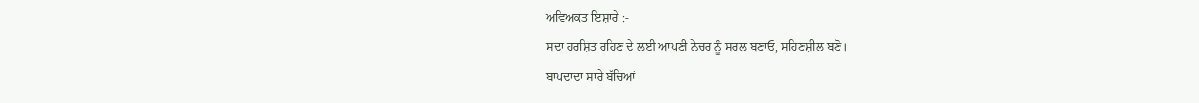ਅਵਿਅਕਤ ਇਸ਼ਾਰੇ :-
ਸਦਾ ਹਰਸ਼ਿਤ ਰਹਿਣ ਦੇ ਲਈ ਆਪਣੀ ਨੇਚਰ ਨੂੰ ਸਰਲ ਬਣਾਓ, ਸਹਿਣਸ਼ੀਲ ਬਣੋ।
ਬਾਪਦਾਦਾ ਸਾਰੇ ਬੱਚਿਆਂ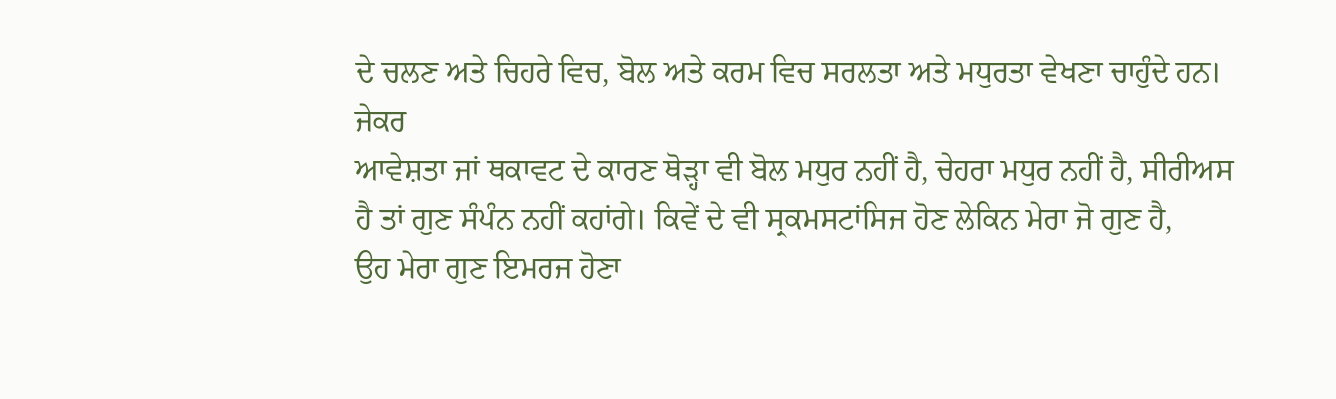ਦੇ ਚਲਣ ਅਤੇ ਚਿਹਰੇ ਵਿਚ, ਬੋਲ ਅਤੇ ਕਰਮ ਵਿਚ ਸਰਲਤਾ ਅਤੇ ਮਧੁਰਤਾ ਵੇਖਣਾ ਚਾਹੁੰਦੇ ਹਨ। ਜੇਕਰ
ਆਵੇਸ਼ਤਾ ਜਾਂ ਥਕਾਵਟ ਦੇ ਕਾਰਣ ਥੋੜ੍ਹਾ ਵੀ ਬੋਲ ਮਧੁਰ ਨਹੀਂ ਹੈ, ਚੇਹਰਾ ਮਧੁਰ ਨਹੀਂ ਹੈ, ਸੀਰੀਅਸ
ਹੈ ਤਾਂ ਗੁਣ ਸੰਪੰਨ ਨਹੀਂ ਕਹਾਂਗੇ। ਕਿਵੇਂ ਦੇ ਵੀ ਸ੍ਰਕਮਸਟਾਂਸਿਜ ਹੋਣ ਲੇਕਿਨ ਮੇਰਾ ਜੋ ਗੁਣ ਹੈ,
ਉਹ ਮੇਰਾ ਗੁਣ ਇਮਰਜ ਹੋਣਾ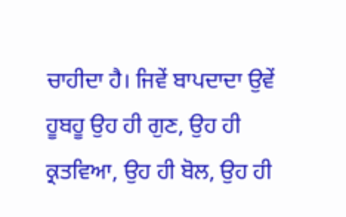ਚਾਹੀਦਾ ਹੈ। ਜਿਵੇਂ ਬਾਪਦਾਦਾ ਉਵੇਂ ਹੂਬਹੂ ਉਹ ਹੀ ਗੁਣ, ਉਹ ਹੀ
ਕ੍ਰਤਵਿਆ, ਉਹ ਹੀ ਬੋਲ, ਉਹ ਹੀ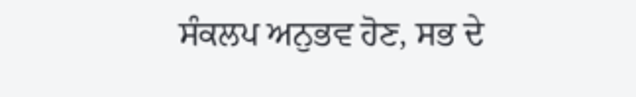ਸੰਕਲਪ ਅਨੁਭਵ ਹੋਣ, ਸਭ ਦੇ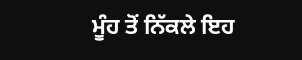ਮੂੰਹ ਤੋਂ ਨਿੱਕਲੇ ਇਹ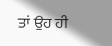ਤਾਂ ਉਹ ਹੀ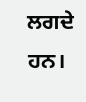ਲਗਦੇ ਹਨ।